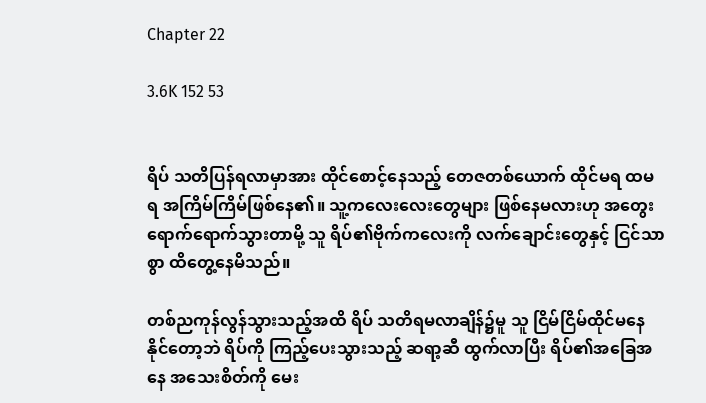Chapter 22

3.6K 152 53


ရိပ် သတိပြန်ရလာမှာအား ထိုင်စောင့်နေသည့် တေဇတစ်ယောက် ထိုင်မရ ထမရ အကြိမ်ကြိမ်ဖြစ်နေ၏။ သူ့ကလေးလေးတွေများ ဖြစ်နေမလားဟု အတွေးရောက်ရောက်သွားတာမို့ သူ ရိပ်၏ဗိုက်ကလေးကို လက်ချောင်းတွေနှင့် ငြင်သာစွာ ထိတွေ့နေမိသည်။

တစ်ညကုန်လွန်သွားသည့်အထိ ရိပ် သတိရမလာချိန်၌မူ သူ ငြိမ်ငြိမ်ထိုင်မနေနိုင်တော့ဘဲ ရိပ်ကို ကြည့်ပေးသွားသည့် ဆရာ့ဆီ ထွက်လာပြီး ရိပ်၏အခြေအနေ အသေးစိတ်ကို မေး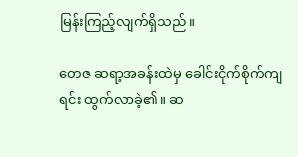မြန်းကြည့်လျက်ရှိသည်။

တေဇ ဆရာ့အခန်းထဲမှ ခေါင်းငိုက်စိုက်ကျရင်း ထွက်လာခဲ့၏။ ဆ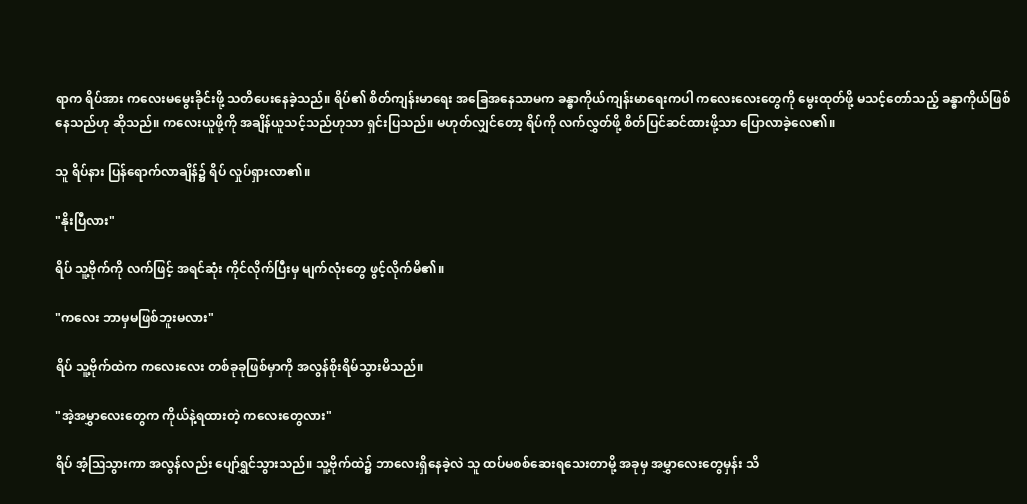ရာက ရိပ်အား ကလေးမမွေးခိုင်းဖို့ သတိပေးနေခဲ့သည်။ ရိပ်၏ စိတ်ကျန်းမာရေး အခြေအနေသာမက ခန္ဓာကိုယ်ကျန်းမာရေးကပါ ကလေးလေးတွေကို မွေးထုတ်ဖို့ မသင့်တော်သည့် ခန္ဓာကိုယ်ဖြစ်နေသည်ဟု ဆိုသည်။ ကလေးယူဖို့ကို အချိန်ယူသင့်သည်ဟုသာ ရှင်းပြသည်။ မဟုတ်လျှင်တော့ ရိပ်ကို လက်လွှတ်ဖို့ စိတ်ပြင်ဆင်ထားဖို့သာ ပြောလာခဲ့လေ၏။

သူ ရိပ်နား ပြန်ရောက်လာချိန်၌ ရိပ် လှုပ်ရှားလာ၏။

"နိုးပြီလား"

ရိပ် သူ့ဗိုက်ကို လက်ဖြင့် အရင်ဆုံး ကိုင်လိုက်ပြီးမှ မျက်လုံးတွေ ဖွင့်လိုက်မိ၏။

"ကလေး ဘာမှမဖြစ်ဘူးမလား"

ရိပ် သူ့ဗိုက်ထဲက ကလေးလေး တစ်ခုခုဖြစ်မှာကို အလွန်စိုးရိမ်သွားမိသည်။

"အဲ့အမွှာလေးတွေက ကိုယ်နဲ့ရထားတဲ့ ကလေး‌တွေလား"

ရိပ် အံ့ဩသွားကာ အလွန်လည်း ပျော်ရွှင်သွားသည်။ သူ့ဗိုက်ထဲ၌ ဘာလေးရှိနေခဲ့လဲ သူ ထပ်မစစ်ဆေးရသေးတာမို့ အခုမှ အမွှာလေးတွေမှန်း သိ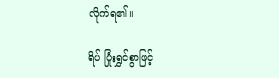လိုက်ရ၏။

ရိပ် ပြုံးရွှင်စွာဖြင့်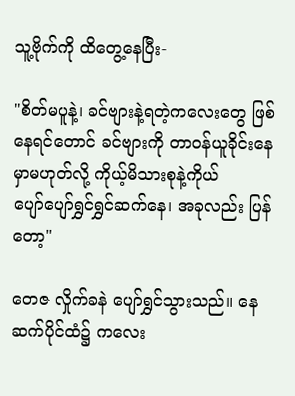သူ့ဗိုက်ကို ထိတွေ့‌နေပြီး-

"စိတ်မပူနဲ့၊ ခင်ဗျားနဲ့ရတဲ့ကလေးတွေ ဖြစ်နေရင်တောင် ခင်ဗျားကို တာဝန်ယူခိုင်းနေမှာမဟုတ်လို့ ကိုယ့်မိသားစုနဲ့ကိုယ် ပျော်‌ပျော်ရွှင်ရွှင်ဆက်နေ၊ အခုလည်း ပြန်တော့"

တေဇ လှိုက်ခနဲ ပျော်ရွှင်သွားသည်။ နေဆက်ပိုင်ထံ၌ ကလေး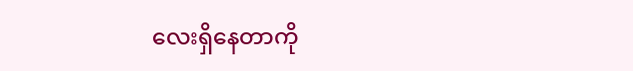လေးရှိနေတာကို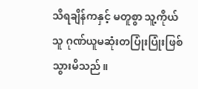သိရချိန်ကနှင့် မတူစွာ သူ့ကိုယ်သူ ဂုဏ်ယူမဆုံးတပြုံးပြုံးဖြစ်သွားမိသည်။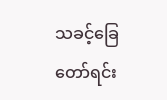သခင့်ခြေတော်ရင်း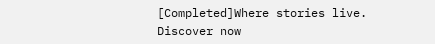[Completed]Where stories live. Discover now